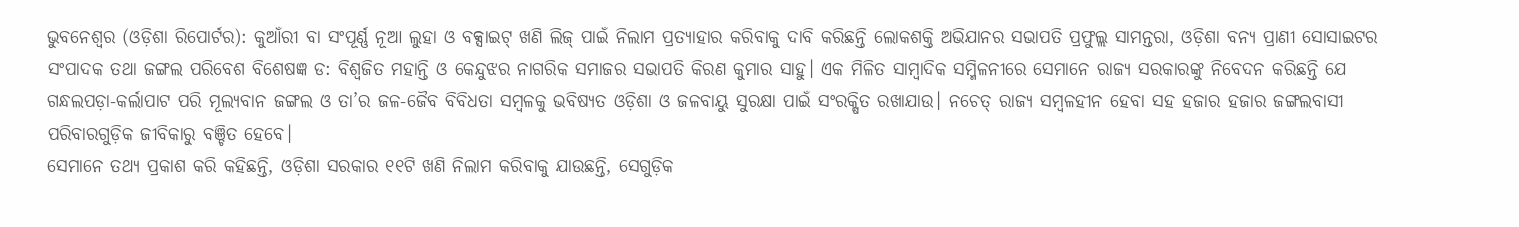ଭୁବନେଶ୍ୱର (ଓଡ଼ିଶା ରିପୋର୍ଟର): କୁଆଁରୀ ବା ସଂପୂର୍ଣ୍ଣ ନୂଆ ଲୁହା ଓ ବକ୍ସାଇଟ୍ ଖଣି ଲିଜ୍ ପାଇଁ ନିଲାମ ପ୍ରତ୍ୟାହାର କରିବାକୁ ଦାବି କରିଛନ୍ତି ଲୋକଶକ୍ତି ଅଭିଯାନର ସଭାପତି ପ୍ରଫୁଲ୍ଲ ସାମନ୍ତରା, ଓଡ଼ିଶା ବନ୍ୟ ପ୍ରାଣୀ ସୋସାଇଟର ସଂପାଦକ ତଥା ଜଙ୍ଗଲ ପରିବେଶ ବିଶେଷଜ୍ଞ ଡ: ବିଶ୍ୱଜିତ ମହାନ୍ତି ଓ କେନ୍ଦୁଝର ନାଗରିକ ସମାଜର ସଭାପତି କିରଣ କୁମାର ସାହୁ। ଏକ ମିଳିତ ସାମ୍ବାଦିକ ସମ୍ମିଳନୀରେ ସେମାନେ ରାଜ୍ୟ ସରକାରଙ୍କୁ ନିବେଦନ କରିଛନ୍ତି ଯେ ଗନ୍ଧଲପଡ଼ା-କର୍ଲାପାଟ ପରି ମୂଲ୍ୟବାନ ଜଙ୍ଗଲ ଓ ତା’ର ଜଳ-ଜୈବ ବିବିଧତା ସମ୍ବଳକୁ ଭବିଷ୍ୟତ ଓଡ଼ିଶା ଓ ଜଳବାୟୁ ସୁରକ୍ଷା ପାଇଁ ସଂରକ୍ଷିତ ରଖାଯାଉ। ନଚେତ୍ ରାଜ୍ୟ ସମ୍ବଳହୀନ ହେବା ସହ ହଜାର ହଜାର ଜଙ୍ଗଲବାସୀ ପରିବାରଗୁଡ଼ିକ ଜୀବିକାରୁ ବଞ୍ଚିତ ହେବେ।
ସେମାନେ ତଥ୍ୟ ପ୍ରକାଶ କରି କହିଛନ୍ତି, ଓଡ଼ିଶା ସରକାର ୧୧ଟି ଖଣି ନିଲାମ କରିବାକୁ ଯାଉଛନ୍ତି, ସେଗୁଡ଼ିକ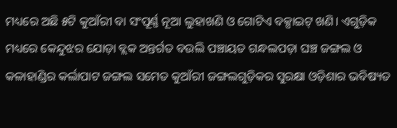ମଧ୍ୟରେ ଅଛି ୫ଟି କୁଆଁରୀ ବା ସଂପୂର୍ଣ୍ଣ ନୂଆ ଲୁହାଖଣି ଓ ଗୋଟିଏ ବକ୍ସାଇଟ୍ ଖଣି। ଏଗୁଡ଼ିକ ମଧ୍ୟରେ କେନ୍ଦୁଝର ଯୋଡ଼ା ବ୍ଲକ ଅନ୍ତର୍ଗତ ବଉଲି ପଞ୍ଚାୟତ ଗନ୍ଧଲପଡ଼ା ଘଞ୍ଚ ଜଙ୍ଗଲ ଓ କଳାହାଣ୍ଡିର କର୍ଲାପାଟ ଜଙ୍ଗଲ ସମେତ କୁଆଁରୀ ଜଙ୍ଗଲଗୁଡ଼ିକର ସୁରକ୍ଷା ଓଡ଼ିଶାର ଭବିଷ୍ୟତ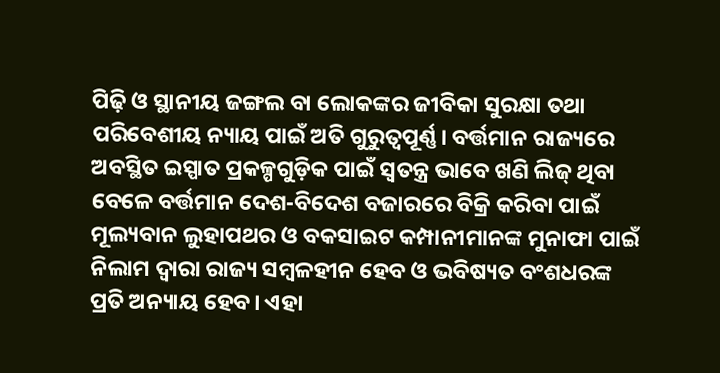ପିଢ଼ି ଓ ସ୍ଥାନୀୟ ଜଙ୍ଗଲ ବା ଲୋକଙ୍କର ଜୀବିକା ସୁରକ୍ଷା ତଥା ପରିବେଶୀୟ ନ୍ୟାୟ ପାଇଁ ଅତି ଗୁରୁତ୍ୱପୂର୍ଣ୍ଣ। ବର୍ତ୍ତମାନ ରାଜ୍ୟରେ ଅବସ୍ଥିତ ଇସ୍ପାତ ପ୍ରକଳ୍ପଗୁଡ଼ିକ ପାଇଁ ସ୍ୱତନ୍ତ୍ର ଭାବେ ଖଣି ଲିଜ୍ ଥିବା ବେଳେ ବର୍ତ୍ତମାନ ଦେଶ-ବିଦେଶ ବଜାରରେ ବିକ୍ରି କରିବା ପାଇଁ ମୂଲ୍ୟବାନ ଲୁହାପଥର ଓ ବକସାଇଟ କମ୍ପାନୀମାନଙ୍କ ମୁନାଫା ପାଇଁ ନିଲାମ ଦ୍ୱାରା ରାଜ୍ୟ ସମ୍ବଳହୀନ ହେବ ଓ ଭବିଷ୍ୟତ ବଂଶଧରଙ୍କ ପ୍ରତି ଅନ୍ୟାୟ ହେବ। ଏହା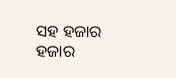ସହ ହଜାର ହଜାର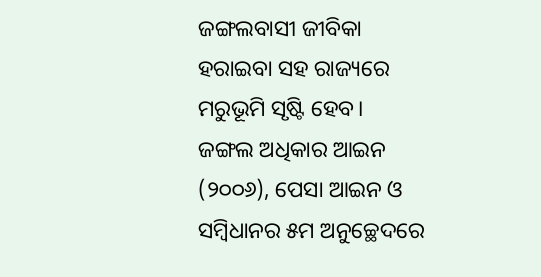ଜଙ୍ଗଲବାସୀ ଜୀବିକା ହରାଇବା ସହ ରାଜ୍ୟରେ ମରୁଭୂମି ସୃଷ୍ଟି ହେବ।
ଜଙ୍ଗଲ ଅଧିକାର ଆଇନ (୨୦୦୬), ପେସା ଆଇନ ଓ ସମ୍ବିଧାନର ୫ମ ଅନୁଚ୍ଛେଦରେ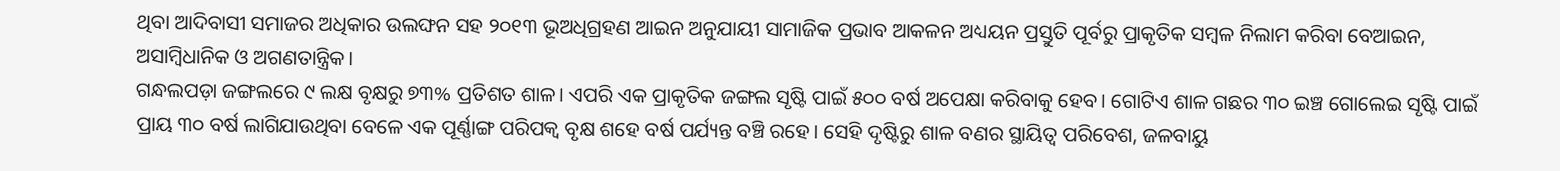ଥିବା ଆଦିବାସୀ ସମାଜର ଅଧିକାର ଉଲଙ୍ଘନ ସହ ୨୦୧୩ ଭୂଅଧିଗ୍ରହଣ ଆଇନ ଅନୁଯାୟୀ ସାମାଜିକ ପ୍ରଭାବ ଆକଳନ ଅଧ୍ୟୟନ ପ୍ରସ୍ତୁତି ପୂର୍ବରୁ ପ୍ରାକୃତିକ ସମ୍ବଳ ନିଲାମ କରିବା ବେଆଇନ, ଅସାମ୍ବିଧାନିକ ଓ ଅଗଣତାନ୍ତ୍ରିକ।
ଗନ୍ଧଲପଡ଼ା ଜଙ୍ଗଲରେ ୯ ଲକ୍ଷ ବୃକ୍ଷରୁ ୭୩% ପ୍ରତିଶତ ଶାଳ। ଏପରି ଏକ ପ୍ରାକୃତିକ ଜଙ୍ଗଲ ସୃଷ୍ଟି ପାଇଁ ୫୦୦ ବର୍ଷ ଅପେକ୍ଷା କରିବାକୁ ହେବ। ଗୋଟିଏ ଶାଳ ଗଛର ୩୦ ଇଞ୍ଚ ଗୋଲେଇ ସୃଷ୍ଟି ପାଇଁ ପ୍ରାୟ ୩୦ ବର୍ଷ ଲାଗିଯାଉଥିବା ବେଳେ ଏକ ପୂର୍ଣ୍ଣାଙ୍ଗ ପରିପକ୍ୱ ବୃକ୍ଷ ଶହେ ବର୍ଷ ପର୍ଯ୍ୟନ୍ତ ବଞ୍ଚି ରହେ। ସେହି ଦୃଷ୍ଟିରୁ ଶାଳ ବଣର ସ୍ଥାୟିତ୍ୱ ପରିବେଶ, ଜଳବାୟୁ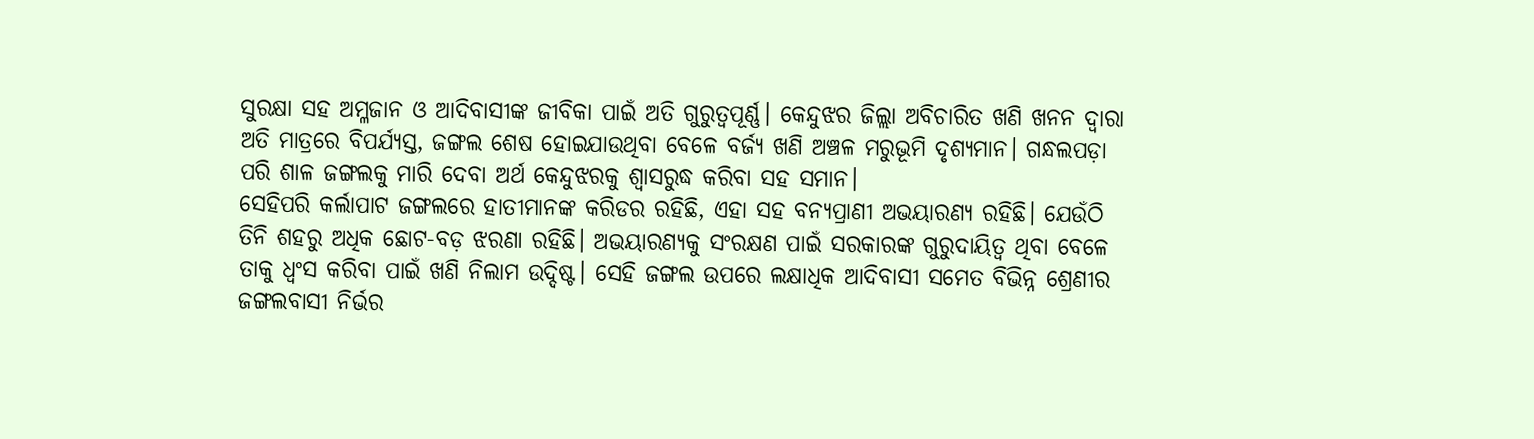ସୁରକ୍ଷା ସହ ଅମ୍ଳଜାନ ଓ ଆଦିବାସୀଙ୍କ ଜୀବିକା ପାଇଁ ଅତି ଗୁରୁତ୍ୱପୂର୍ଣ୍ଣ। କେନ୍ଦୁଝର ଜିଲ୍ଲା ଅବିଚାରିତ ଖଣି ଖନନ ଦ୍ୱାରା ଅତି ମାତ୍ରରେ ବିପର୍ଯ୍ୟସ୍ତ, ଜଙ୍ଗଲ ଶେଷ ହୋଇଯାଉଥିବା ବେଳେ ବର୍ଜ୍ୟ ଖଣି ଅଞ୍ଚଳ ମରୁଭୂମି ଦୃଶ୍ୟମାନ। ଗନ୍ଧଲପଡ଼ା ପରି ଶାଳ ଜଙ୍ଗଲକୁ ମାରି ଦେବା ଅର୍ଥ କେନ୍ଦୁଝରକୁ ଶ୍ୱାସରୁଦ୍ଧ କରିବା ସହ ସମାନ।
ସେହିପରି କର୍ଲାପାଟ ଜଙ୍ଗଲରେ ହାତୀମାନଙ୍କ କରିଡର ରହିଛି, ଏହା ସହ ବନ୍ୟପ୍ରାଣୀ ଅଭୟାରଣ୍ୟ ରହିଛି। ଯେଉଁଠି ତିନି ଶହରୁ ଅଧିକ ଛୋଟ-ବଡ଼ ଝରଣା ରହିଛି। ଅଭୟାରଣ୍ୟକୁ ସଂରକ୍ଷଣ ପାଇଁ ସରକାରଙ୍କ ଗୁରୁଦାୟିତ୍ୱ ଥିବା ବେଳେ ତାକୁ ଧ୍ୱଂସ କରିବା ପାଇଁ ଖଣି ନିଲାମ ଉଦ୍ଦିଷ୍ଟ। ସେହି ଜଙ୍ଗଲ ଉପରେ ଲକ୍ଷାଧିକ ଆଦିବାସୀ ସମେତ ବିଭିନ୍ନ ଶ୍ରେଣୀର ଜଙ୍ଗଲବାସୀ ନିର୍ଭର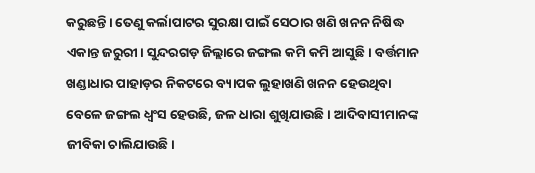କରୁଛନ୍ତି। ତେଣୁ କର୍ଲାପାଟର ସୁରକ୍ଷା ପାଇଁ ସେଠାର ଖଣି ଖନନ ନିଷିଦ୍ଧ ଏକାନ୍ତ ଜରୁରୀ। ସୁନ୍ଦରଗଡ଼ ଜିଲ୍ଲାରେ ଜଙ୍ଗଲ କମି କମି ଆସୁଛି। ବର୍ତ୍ତମାନ ଖଣ୍ଡାଧାର ପାହାଡ଼ର ନିକଟରେ ବ୍ୟାପକ ଲୁହାଖଣି ଖନନ ହେଉଥିବା ବେଳେ ଜଙ୍ଗଲ ଧ୍ୱଂସ ହେଉଛି, ଜଳ ଧାରା ଶୁଖିଯାଉଛି। ଆଦିବାସୀମାନଙ୍କ ଜୀବିକା ଚାଲିଯାଉଛି।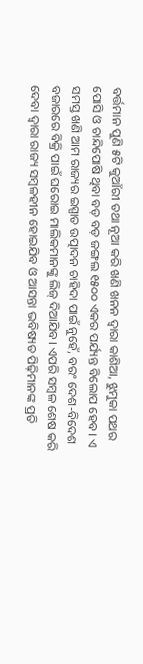ବର୍ତ୍ତମାନ ପୁଣି ୫ଟି କୁଆଁରୀ ତଥା ନୂଆ କରି ଖଣି ଖନନ ଦ୍ୱାରା କାଶିଆ, ଝୁମୁକା ପଥର ପୋସି ଓ ଚାନ୍ଦିପୋଷି ଥିବା ବଡ଼ ବଡ଼ ଜଙ୍ଗଲ ୧୫୦୦ ଏକର ପର୍ଯ୍ୟନ୍ତ ବିଲୋପ ହେବ। ଏ ସମସ୍ତ ଖଣି ଆମ ରାଜ୍ୟର ଇସ୍ପାତ ଉତ୍ପାଦନ ଚାହିଦା ପାଇଁ ନୁହେଁ, ବରଂ ଦେଶ-ବିଦେଶ ବଜାରରେ ବିକ୍ରି ପାଇଁ ଘରୋଇ ମାଲିକମାନଙ୍କୁ ଲିଜ୍ ଦିଆଯିବ। ଏପରି ସମ୍ବଳ ଶେଷ କରି ଦେବା ଦ୍ୱାରା ରାଜ୍ୟ ସମ୍ବଳହୀନ ହୋଇଯିବ ଓ ଆସନ୍ତା ଭବିଷ୍ୟତ ପିଢ଼ିମାନଙ୍କ ପ୍ରତି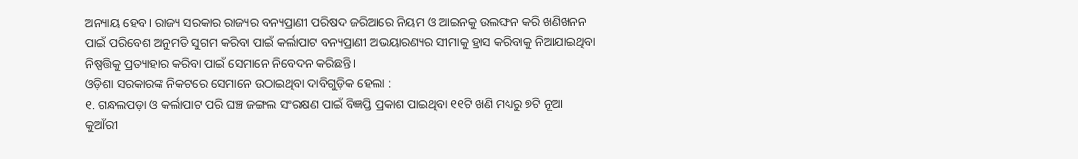ଅନ୍ୟାୟ ହେବ। ରାଜ୍ୟ ସରକାର ରାଜ୍ୟର ବନ୍ୟପ୍ରାଣୀ ପରିଷଦ ଜରିଆରେ ନିୟମ ଓ ଆଇନକୁ ଉଲଙ୍ଘନ କରି ଖଣିଖନନ ପାଇଁ ପରିବେଶ ଅନୁମତି ସୁଗମ କରିବା ପାଇଁ କର୍ଲାପାଟ ବନ୍ୟପ୍ରାଣୀ ଅଭୟାରଣ୍ୟର ସୀମାକୁ ହ୍ରାସ କରିବାକୁ ନିଆଯାଇଥିବା ନିଷ୍ପତ୍ତିକୁ ପ୍ରତ୍ୟାହାର କରିବା ପାଇଁ ସେମାନେ ନିବେଦନ କରିଛନ୍ତି।
ଓଡ଼ିଶା ସରକାରଙ୍କ ନିକଟରେ ସେମାନେ ଉଠାଇଥିବା ଦାବିଗୁଡ଼ିକ ହେଲା :
୧. ଗନ୍ଧଲପଡ଼ା ଓ କର୍ଲାପାଟ ପରି ଘଞ୍ଚ ଜଙ୍ଗଲ ସଂରକ୍ଷଣ ପାଇଁ ବିଜ୍ଞପ୍ତି ପ୍ରକାଶ ପାଇଥିବା ୧୧ଟି ଖଣି ମଧ୍ୟରୁ ୭ଟି ନୂଆ କୁଆଁରୀ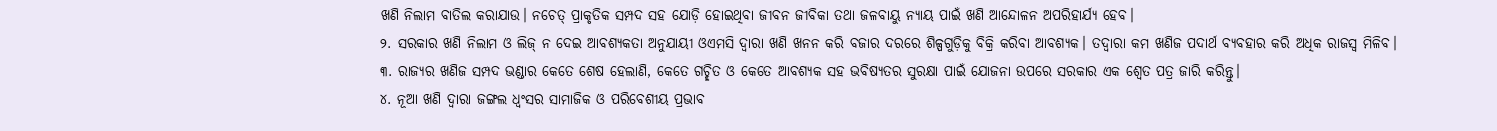ଖଣି ନିଲାମ ବାତିଲ କରାଯାଉ। ନଚେତ୍ ପ୍ରାକୃତିକ ସମ୍ପଦ ସହ ଯୋଡ଼ି ହୋଇଥିବା ଜୀବନ ଜୀବିକା ତଥା ଜଳବାୟୁ ନ୍ୟାୟ ପାଇଁ ଖଣି ଆନ୍ଦୋଳନ ଅପରିହାର୍ଯ୍ୟ ହେବ।
୨. ସରକାର ଖଣି ନିଲାମ ଓ ଲିଜ୍ ନ ଦେଇ ଆବଶ୍ୟକତା ଅନୁଯାୟୀ ଓଏମସି ଦ୍ୱାରା ଖଣି ଖନନ କରି ବଜାର ଦରରେ ଶିଳ୍ପଗୁଡ଼ିକୁ ବିକ୍ରି କରିବା ଆବଶ୍ୟକ। ତଦ୍ୱାରା କମ ଖଣିଜ ପଦାର୍ଥ ବ୍ୟବହାର କରି ଅଧିକ ରାଜସ୍ୱ ମିଳିବ।
୩. ରାଜ୍ୟର ଖଣିଜ ସମ୍ପଦ ଭଣ୍ଡାର କେତେ ଶେଷ ହେଲାଣି, କେତେ ଗଚ୍ଛିତ ଓ କେତେ ଆବଶ୍ୟକ ସହ ଭବିଷ୍ୟତର ସୁରକ୍ଷା ପାଇଁ ଯୋଜନା ଉପରେ ସରକାର ଏକ ଶ୍ୱେତ ପତ୍ର ଜାରି କରିନ୍ତୁ।
୪. ନୂଆ ଖଣି ଦ୍ୱାରା ଜଙ୍ଗଲ ଧ୍ୱଂସର ସାମାଜିକ ଓ ପରିବେଶୀୟ ପ୍ରଭାବ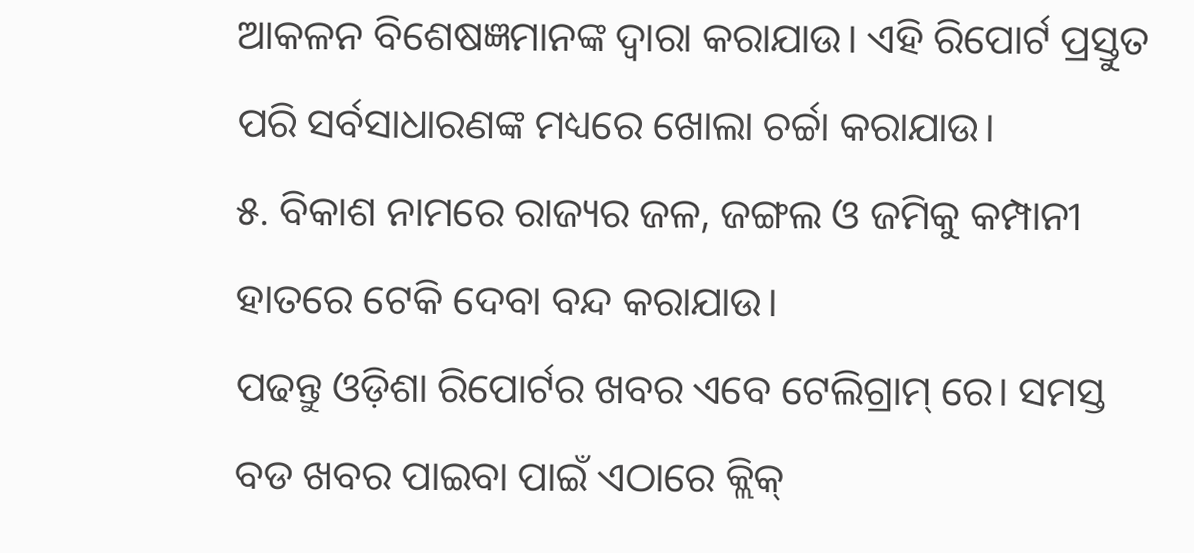ଆକଳନ ବିଶେଷଜ୍ଞମାନଙ୍କ ଦ୍ୱାରା କରାଯାଉ। ଏହି ରିପୋର୍ଟ ପ୍ରସ୍ତୁତ ପରି ସର୍ବସାଧାରଣଙ୍କ ମଧ୍ୟରେ ଖୋଲା ଚର୍ଚ୍ଚା କରାଯାଉ।
୫. ବିକାଶ ନାମରେ ରାଜ୍ୟର ଜଳ, ଜଙ୍ଗଲ ଓ ଜମିକୁ କମ୍ପାନୀ ହାତରେ ଟେକି ଦେବା ବନ୍ଦ କରାଯାଉ।
ପଢନ୍ତୁ ଓଡ଼ିଶା ରିପୋର୍ଟର ଖବର ଏବେ ଟେଲିଗ୍ରାମ୍ ରେ। ସମସ୍ତ ବଡ ଖବର ପାଇବା ପାଇଁ ଏଠାରେ କ୍ଲିକ୍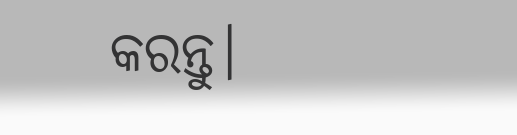କରନ୍ତୁ।